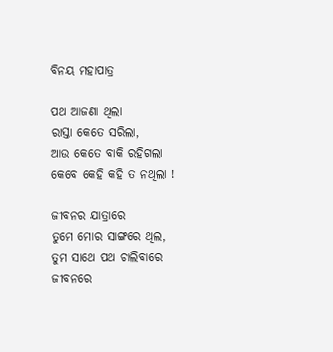ବିନୟ ମହାପାତ୍ର

ପଥ ଆଜଣା ଥିଲା
ରାସ୍ତା କେତେ ସରିଲା,
ଆଉ କେତେ ବାକି ରହିଗଲା
କେବେ କେହି କହି ତ ନଥିଲା !

ଜୀବନର ଯାତ୍ରାରେ
ତୁମେ ମୋର ସାଙ୍ଗରେ ଥିଲ,
ତୁମ ସାଥେ ପଥ ଚାଲିବାରେ
ଜୀବନରେ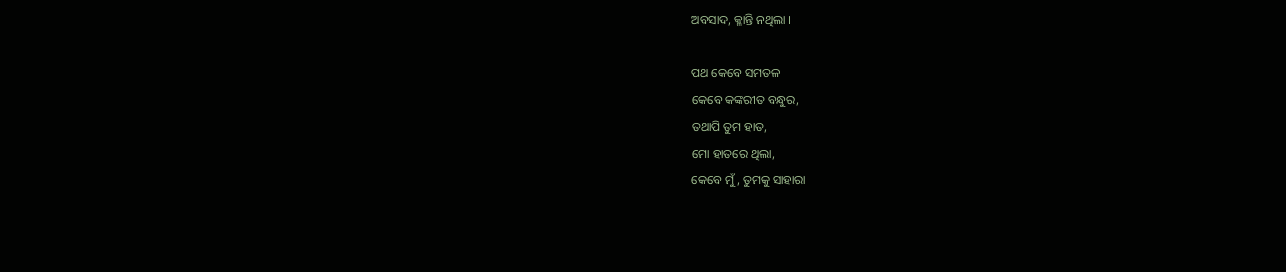ଅବସାଦ, କ୍ଳାନ୍ତି ନଥିଲା ।

ପଥ କେବେ ସମତଳ
କେବେ କଙ୍କରୀତ ବନ୍ଧୁର,
ତଥାପି ତୁମ ହାତ,
ମୋ ହାତରେ ଥିଲା,
କେବେ ମୁଁ, ତୁମକୁ ସାହାରା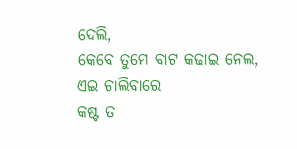ଦେଲି,
କେବେ ତୁମେ ବାଟ କଢାଇ ନେଲ,
ଏଇ ଚାଲିବାରେ
କଷ୍ଟ ତ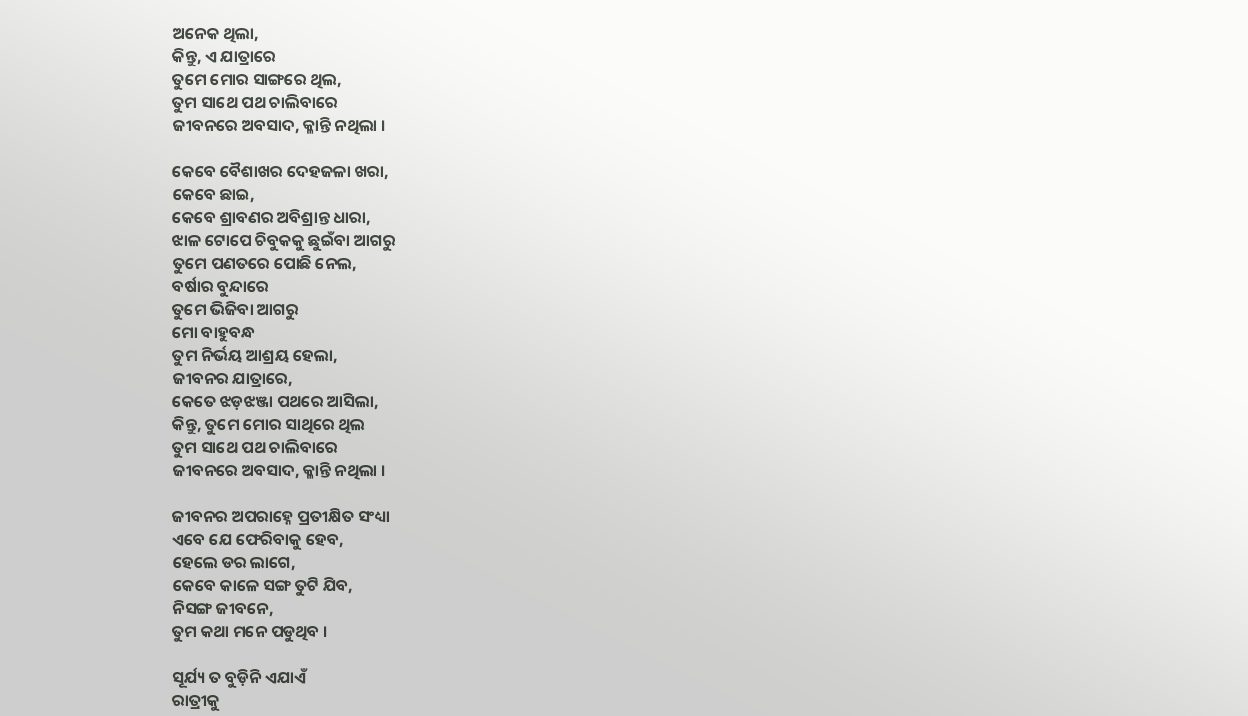ଅନେକ ଥିଲା,
କିନ୍ତୁ, ଏ ଯାତ୍ରାରେ
ତୁମେ ମୋର ସାଙ୍ଗରେ ଥିଲ,
ତୁମ ସାଥେ ପଥ ଚାଲିବାରେ
ଜୀବନରେ ଅବସାଦ, କ୍ଳାନ୍ତି ନଥିଲା ।

କେବେ ବୈଶାଖର ଦେହଜଳା ଖରା,
କେବେ ଛାଇ,
କେବେ ଶ୍ରାବଣର ଅବିଶ୍ରାନ୍ତ ଧାରା,
ଝାଳ ଟୋପେ ଚିବୁକକୁ ଛୁଇଁବା ଆଗରୁ
ତୁମେ ପଣତରେ ପୋଛି ନେଲ,
ବର୍ଷାର ବୁନ୍ଦାରେ
ତୁମେ ଭିଜିବା ଆଗରୁ
ମୋ ବାହୁବନ୍ଧ
ତୁମ ନିର୍ଭୟ ଆଶ୍ରୟ ହେଲା,
ଜୀବନର ଯାତ୍ରାରେ,
କେତେ ଝଡ଼ଝଞ୍ଜା ପଥରେ ଆସିଲା,
କିନ୍ତୁ, ତୁମେ ମୋର ସାଥିରେ ଥିଲ
ତୁମ ସାଥେ ପଥ ଚାଲିବାରେ
ଜୀବନରେ ଅବସାଦ, କ୍ଳାନ୍ତି ନଥିଲା ।

ଜୀବନର ଅପରାହ୍ନେ ପ୍ରତୀକ୍ଷିତ ସଂଧ୍ୟା
ଏବେ ଯେ ଫେରିବାକୁ ହେବ,
ହେଲେ ଡର ଲାଗେ,
କେବେ କାଳେ ସଙ୍ଗ ତୁଟି ଯିବ,
ନିସଙ୍ଗ ଜୀବନେ,
ତୁମ କଥା ମନେ ପଡୁଥିବ ।

ସୂର୍ଯ୍ୟ ତ ବୁଡ଼ିନି ଏଯାଏଁ
ରାତ୍ରୀକୁ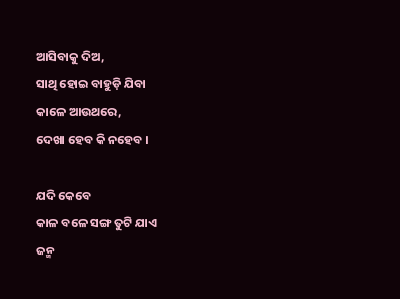ଆସିବାକୁ ଦିଅ,
ସାଥି ହୋଇ ବାହୁଡ଼ି ଯିବା
କାଳେ ଆଉଥରେ,
ଦେଖା ହେବ କି ନହେବ ।

ଯଦି କେବେ
କାଳ ବଳେ ସଙ୍ଗ ତୁଟି ଯାଏ
ଜନ୍ମ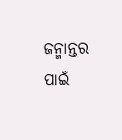ଜନ୍ମାନ୍ତର ପାଇଁ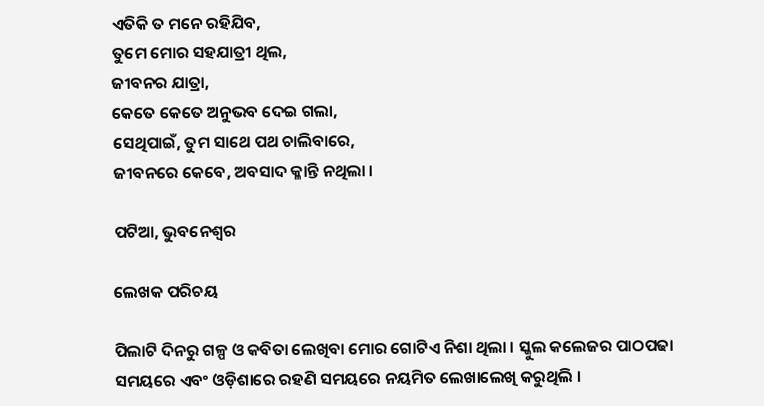ଏତିକି ତ ମନେ ରହିଯିବ,
ତୁମେ ମୋର ସହଯାତ୍ରୀ ଥିଲ,
ଜୀବନର ଯାତ୍ରା,
କେତେ କେତେ ଅନୁଭବ ଦେଇ ଗଲା,
ସେଥିପାଇଁ, ତୁମ ସାଥେ ପଥ ଚାଲିବାରେ,
ଜୀବନରେ କେବେ, ଅବସାଦ କ୍ଳାନ୍ତି ନଥିଲା ।

ପଟିଆ, ଭୁବନେଶ୍ୱର

ଲେଖକ ପରିଚୟ

ପିଲାଟି ଦିନରୁ ଗଳ୍ପ ଓ କବିତା ଲେଖିବା ମୋର ଗୋଟିଏ ନିଶା ଥିଲା । ସ୍କୁଲ କଲେଜର ପାଠପଢା ସମୟରେ ଏବଂ ଓଡ଼ିଶାରେ ରହଣି ସମୟରେ ନୟମିତ ଲେଖାଲେଖି କରୁଥିଲି ।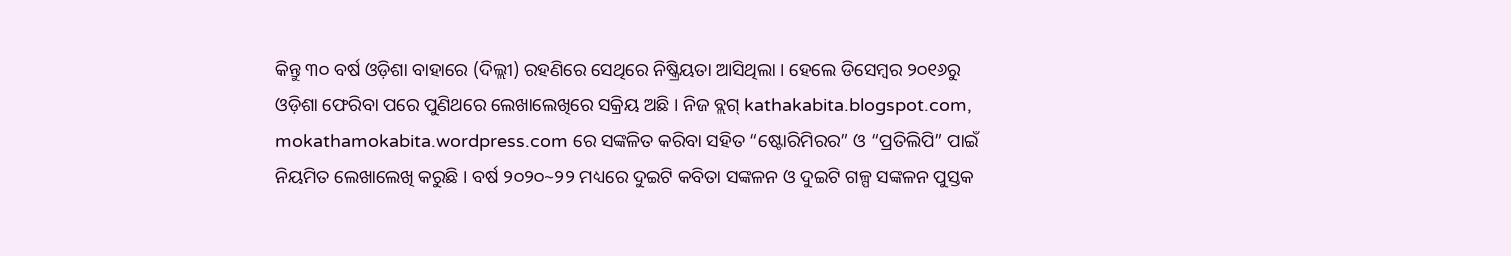କିନ୍ତୁ ୩୦ ବର୍ଷ ଓଡ଼ିଶା ବାହାରେ (ଦିଲ୍ଲୀ) ରହଣିରେ ସେଥିରେ ନିଷ୍କ୍ରିୟତା ଆସିଥିଲା । ହେଲେ ଡିସେମ୍ବର ୨୦୧୬ରୁ ଓଡ଼ିଶା ଫେରିବା ପରେ ପୁଣିଥରେ ଲେଖାଲେଖିରେ ସକ୍ରିୟ ଅଛି । ନିଜ ବ୍ଲଗ୍ kathakabita.blogspot.com, mokathamokabita.wordpress.com ରେ ସଙ୍କଳିତ କରିବା ସହିତ “ଷ୍ଟୋରିମିରର” ଓ “ପ୍ରତିଲିପି” ପାଇଁ ନିୟମିତ ଲେଖାଲେଖି କରୁଛି । ବର୍ଷ ୨୦୨୦~୨୨ ମଧ୍ୟରେ ଦୁଇଟି କବିତା ସଙ୍କଳନ ଓ ଦୁଇଟି ଗଳ୍ପ ସଙ୍କଳନ ପୁସ୍ତକ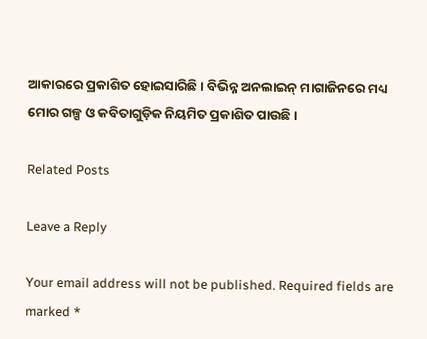ଆକାରରେ ପ୍ରକାଶିତ ହୋଇସାରିଛି । ବିଭିନ୍ନ ଅନଲାଇନ୍ ମାଗାଜିନରେ ମଧ୍ୟ ମୋର ଗଳ୍ପ ଓ କବିତାଗୁଡ଼ିକ ନିୟମିତ ପ୍ରକାଶିତ ପାଉଛି ।

Related Posts

Leave a Reply

Your email address will not be published. Required fields are marked *